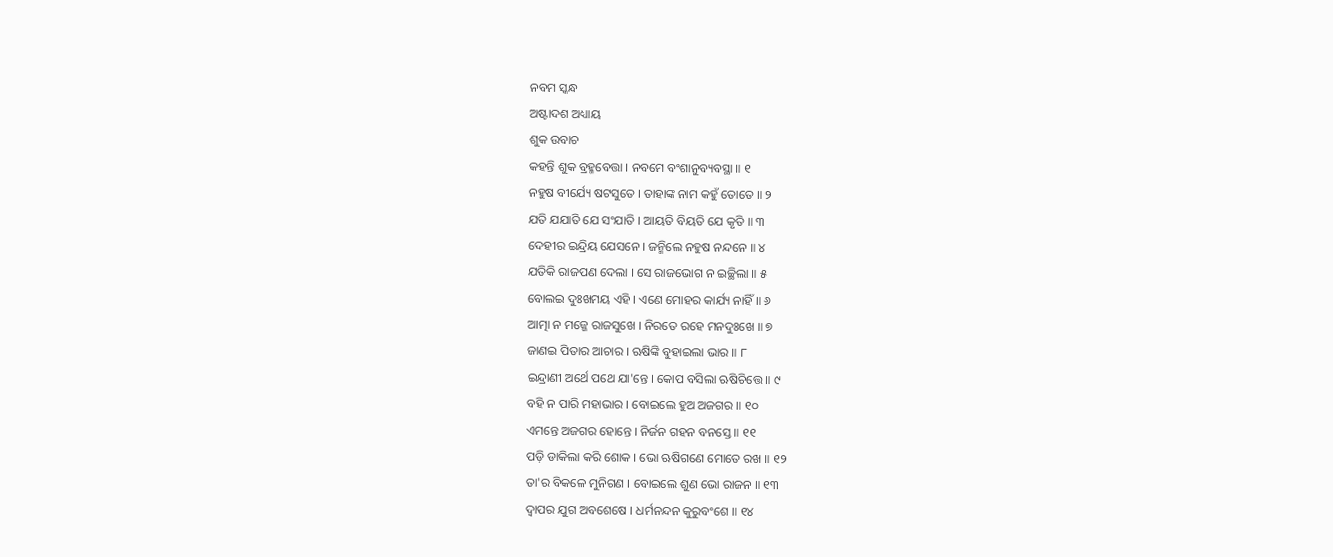ନବମ ସ୍କନ୍ଧ
ଅଷ୍ଟାଦଶ ଅଧ୍ୟାୟ
ଶୁକ ଉବାଚ
କହନ୍ତି ଶୁକ ବ୍ରହ୍ମବେତ୍ତା । ନବମେ ବଂଶାନୁବ୍ୟବସ୍ଥା ॥ ୧
ନହୁଷ ବୀର୍ଯ୍ୟେ ଷଟସୁତେ । ତାହାଙ୍କ ନାମ କହୁଁ ତୋତେ ॥ ୨
ଯତି ଯଯାତି ଯେ ସଂଯାତି । ଆୟତି ବିୟତି ଯେ କୃତି ॥ ୩
ଦେହୀର ଇନ୍ଦ୍ରିୟ ଯେସନେ । ଜନ୍ମିଲେ ନହୁଷ ନନ୍ଦନେ ॥ ୪
ଯତିକି ରାଜପଣ ଦେଲା । ସେ ରାଜଭୋଗ ନ ଇଚ୍ଛିଲା ॥ ୫
ବୋଲଇ ଦୁଃଖମୟ ଏହି । ଏଣେ ମୋହର କାର୍ଯ୍ୟ ନାହିଁ ॥ ୬
ଆତ୍ମା ନ ମଜ୍ଜେ ରାଜସୁଖେ । ନିରତେ ରହେ ମନଦୁଃଖେ ॥ ୭
ଜାଣଇ ପିତାର ଆଚାର । ଋଷିଙ୍କି ବୁହାଇଲା ଭାର ॥ ୮
ଇନ୍ଦ୍ରାଣୀ ଅର୍ଥେ ପଥେ ଯା'ନ୍ତେ । କୋପ ବସିଲା ଋଷିଚିତ୍ତେ ॥ ୯
ବହି ନ ପାରି ମହାଭାର । ବୋଇଲେ ହୁଅ ଅଜଗର ॥ ୧୦
ଏମନ୍ତେ ଅଜଗର ହୋନ୍ତେ । ନିର୍ଜନ ଗହନ ବନସ୍ତେ ॥ ୧୧
ପଡ଼ି ଡାକିଲା କରି ଶୋକ । ଭୋ ଋଷିଗଣେ ମୋତେ ରଖ ॥ ୧୨
ତା'ର ବିକଳେ ମୁନିଗଣ । ବୋଇଲେ ଶୁଣ ଭୋ ରାଜନ ॥ ୧୩
ଦ୍ୱାପର ଯୁଗ ଅବଶେଷେ । ଧର୍ମନନ୍ଦନ କୁରୁବଂଶେ ॥ ୧୪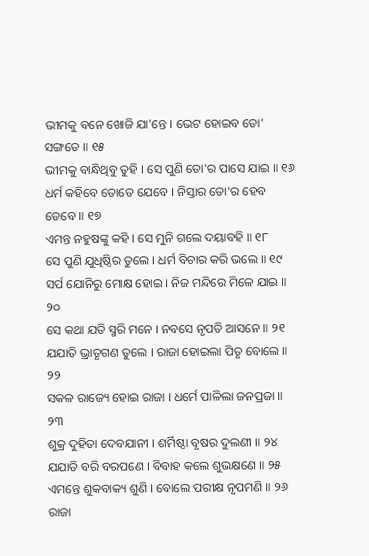ଭୀମକୁ ବନେ ଖୋଜି ଯା'ନ୍ତେ । ଭେଟ ହୋଇବ ତୋ' ସଙ୍ଗତେ ॥ ୧୫
ଭୀମକୁ ବାନ୍ଧିଥିବୁ ତୁହି । ସେ ପୁଣି ତୋ'ର ପାସେ ଯାଇ ॥ ୧୬
ଧର୍ମ କହିବେ ତୋତେ ଯେବେ । ନିସ୍ତାର ତୋ'ର ହେବ ତେବେ ॥ ୧୭
ଏମନ୍ତ ନହୁଷଙ୍କୁ କହି । ସେ ମୁନି ଗଲେ ଦୟାବହି ॥ ୧୮
ସେ ପୁଣି ଯୁଧିଷ୍ଠିର ତୁଲେ । ଧର୍ମ ବିଚାର କରି ଭଲେ ॥ ୧୯
ସର୍ପ ଯୋନିରୁ ମୋକ୍ଷ ହୋଇ । ନିଜ ମନ୍ଦିରେ ମିଳେ ଯାଇ ॥ ୨୦
ସେ କଥା ଯତି ସ୍ମରି ମନେ । ନବସେ ନୃପତି ଆସନେ ॥ ୨୧
ଯଯାତି ଭ୍ରାତୃଗଣ ତୁଲେ । ରାଜା ହୋଇଲା ପିତୃ ବୋଲେ ॥ ୨୨
ସକଳ ରାଜ୍ୟେ ହୋଇ ରାଜା । ଧର୍ମେ ପାଳିଲା ଜନପ୍ରଜା ॥ ୨୩
ଶୁକ୍ର ଦୁହିତା ଦେବଯାନୀ । ଶର୍ମିଷ୍ଠା ବୃଷର ଦୁଲଣୀ ॥ ୨୪
ଯଯାତି ବରି ବରପଣେ । ବିବାହ କଲେ ଶୁଭକ୍ଷଣେ ॥ ୨୫
ଏମନ୍ତେ ଶୁକବାକ୍ୟ ଶୁଣି । ବୋଲେ ପରୀକ୍ଷ ନୃପମଣି ॥ ୨୬
ରାଜା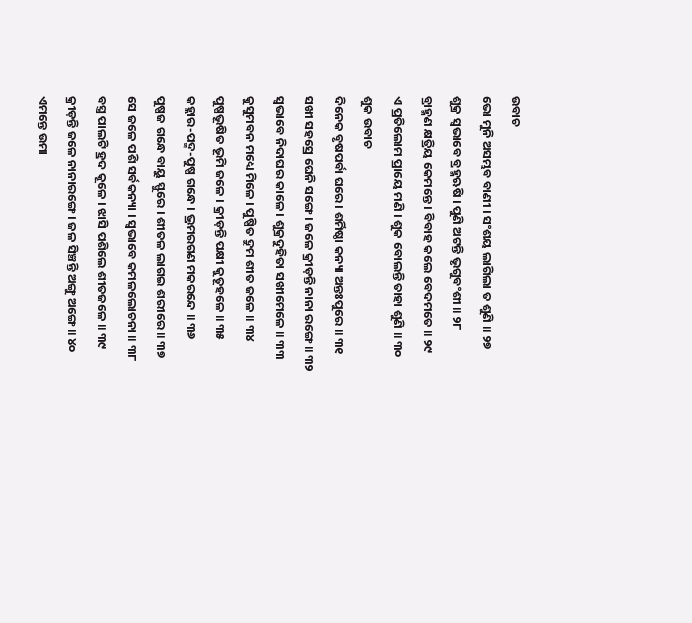ଉବାଚ
ଭୋ ମୁନି ଅସମ୍ଭବ ବାଣୀ । ସଂଶୟ ଲାଗିଲା ତ ଶୁଣି ॥ ୨୭
ଶୁକ୍ର ସ୍ୱଭାବେ ବ୍ରହ୍ମଋଷି । ପୁଣି ଅଟନ୍ତି ଭୃଗୁବଂଶୀ ॥ ୨୮
ବ୍ରାହ୍ମଣ କ୍ଷତ୍ରିୟ କେମନ୍ତେ । ବିବାହ କଲେ ବେଦମତେ ॥ ୨୯
ଏ ପ୍ରତିଲୋମ ପ୍ରାୟେ ମଣି । ଶୁକ ବୋଲନ୍ତି ତାହା ଶୁଣି ॥ ୩୦
ଶୁକ ଉବାଚ
ଦିନେକ ବୃଷପର୍ବା ଘରେ । ଶର୍ମିଷ୍ଠା କନ୍ୟା ଅନ୍ତଃପୁରେ ॥ ୩୧
ସଖୀ ସହସ୍ରେ ଘେନି ସଙ୍ଗେ । ଜଳେ କ୍ରୀଡ଼ନ୍ତି ନାନା ରଙ୍ଗେ ॥ ୩୨
ସ୍ୱଭାବେ ନିଦାଘର କାଳେ । ଶୁକ୍ରଦୁହିତା ସଖୀମେଳେ ॥ ୩୩
କୁସୁମବନ ମଧ୍ୟେ ମିଳେ । ପୁଷ୍ପିତ ଦ୍ରୁମ ଶୀତ ଜଳେ ॥ ୩୪
ପୁଷ୍ପଭୂଷିତ ଭୂମି ଜଳେ । କ୍ରୀଡ଼ନ୍ତି ପକ୍ଷୀ କୁତୂହଳେ ॥ ୩୫
କହ୍ଲାର-ପଦ୍ମ-ପୁଷ୍ପ ଗନ୍ଧେ । ଭ୍ରମରଗଣ ମକରନ୍ଦେ ॥ ୩୬
ପୁଷ୍ପଜ ଗନ୍ଧେ ବାୟୁ ସ୍ଫୁରେ । ଶୀତଳ ଲାଗଇ ଶରୀରେ ॥ ୩୭
ସେ ଜଳେ ପଶି ସର୍ବକନ୍ୟା । ସ୍ୱଭାବେ କମଳଲୋଚନା ॥ ୩୮
ବସ୍ତ୍ର ପାଲଟି ହ୍ରଦ କୂଳେ । ଝାସି ପଶିଲେ ଶୀତଜଳେ ॥ ୩୯
କ୍ରୀଡ଼ନ୍ତି ଜଳେ ନାନାରଙ୍ଗେ । ଜଳ ସିଞ୍ଚନ୍ତି ଅଙ୍ଗୁ ଅଙ୍ଗେ ॥ ୪୦
ଏମନ୍ତେ ଉମା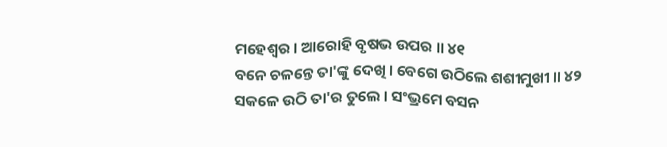ମହେଶ୍ୱର । ଆରୋହି ବୃଷଭ ଉପର ॥ ୪୧
ବନେ ଚଳନ୍ତେ ତା'ଙ୍କୁ ଦେଖି । ବେଗେ ଉଠିଲେ ଶଶୀମୁଖୀ ॥ ୪୨
ସକଳେ ଉଠି ତା'ର ତୁଲେ । ସଂଭ୍ରମେ ବସନ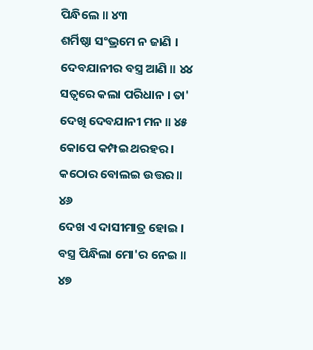ପିନ୍ଧିଲେ ॥ ୪୩
ଶର୍ମିଷ୍ଠା ସଂଭ୍ରମେ ନ ଜାଣି । ଦେବଯାନୀର ବସ୍ତ୍ର ଆଣି ॥ ୪୪
ସତ୍ୱରେ କଲା ପରିଧାନ । ତା' ଦେଖି ଦେବଯାନୀ ମନ ॥ ୪୫
କୋପେ କମ୍ପଇ ଥରହର । କଠୋର ବୋଲଇ ଉତ୍ତର ॥ ୪୬
ଦେଖ ଏ ଦାସୀମାତ୍ର ହୋଇ । ବସ୍ତ୍ର ପିନ୍ଧିଲା ମୋ'ର ନେଇ ॥ ୪୭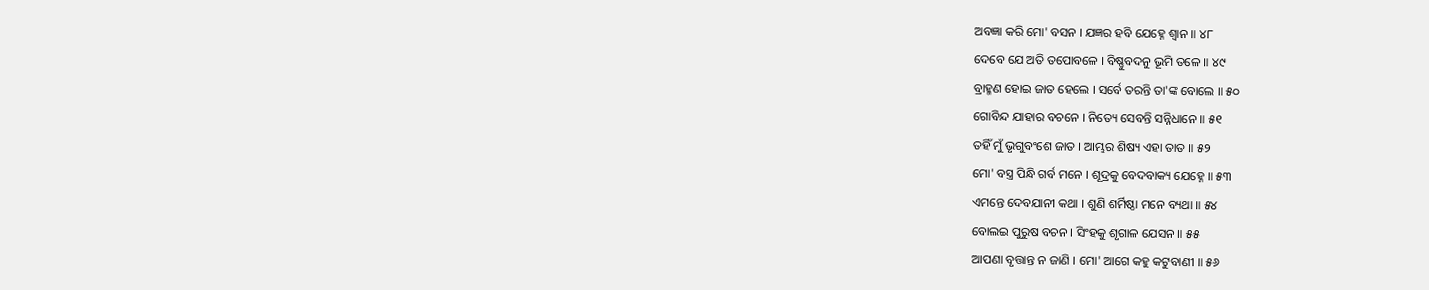ଅବଜ୍ଞା କରି ମୋ' ବସନ । ଯଜ୍ଞର ହବି ଯେହ୍ନେ ଶ୍ୱାନ ॥ ୪୮
ଦେବେ ଯେ ଅତି ତପୋବଳେ । ବିଷ୍ଣୁବଦନୁ ଭୂମି ତଳେ ॥ ୪୯
ବ୍ରାହ୍ମଣ ହୋଇ ଜାତ ହେଲେ । ସର୍ବେ ତରନ୍ତି ତା'ଙ୍କ ବୋଲେ ॥ ୫୦
ଗୋବିନ୍ଦ ଯାହାର ବଚନେ । ନିତ୍ୟେ ସେବନ୍ତି ସନ୍ନିଧାନେ ॥ ୫୧
ତହିଁ ମୁଁ ଭୃଗୁବଂଶେ ଜାତ । ଆମ୍ଭର ଶିଷ୍ୟ ଏହା ତାତ ॥ ୫୨
ମୋ' ବସ୍ତ୍ର ପିନ୍ଧି ଗର୍ବ ମନେ । ଶୂଦ୍ରକୁ ବେଦବାକ୍ୟ ଯେହ୍ନେ ॥ ୫୩
ଏମନ୍ତେ ଦେବଯାନୀ କଥା । ଶୁଣି ଶର୍ମିଷ୍ଠା ମନେ ବ୍ୟଥା ॥ ୫୪
ବୋଲଇ ପୁରୁଷ ବଚନ । ସିଂହକୁ ଶୃଗାଳ ଯେସନ ॥ ୫୫
ଆପଣା ବୃତ୍ତାନ୍ତ ନ ଜାଣି । ମୋ' ଆଗେ କହୁ କଟୁବାଣୀ ॥ ୫୬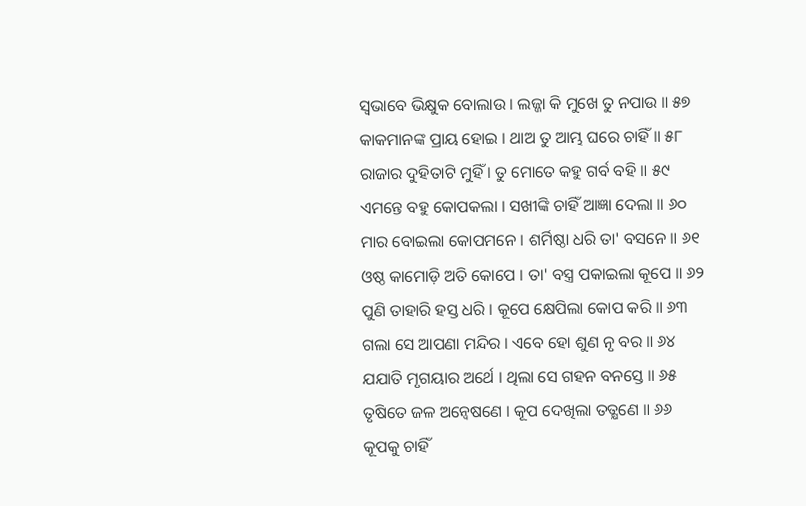ସ୍ୱଭାବେ ଭିକ୍ଷୁକ ବୋଲାଉ । ଲଜ୍ଜା କି ମୁଖେ ତୁ ନପାଉ ॥ ୫୭
କାକମାନଙ୍କ ପ୍ରାୟ ହୋଇ । ଥାଅ ତୁ ଆମ୍ଭ ଘରେ ଚାହିଁ ॥ ୫୮
ରାଜାର ଦୁହିତାଟି ମୁହିଁ । ତୁ ମୋତେ କହୁ ଗର୍ବ ବହି ॥ ୫୯
ଏମନ୍ତେ ବହୁ କୋପକଲା । ସଖୀଙ୍କି ଚାହିଁ ଆଜ୍ଞା ଦେଲା ॥ ୬୦
ମାର ବୋଇଲା କୋପମନେ । ଶର୍ମିଷ୍ଠା ଧରି ତା' ବସନେ ॥ ୬୧
ଓଷ୍ଠ କାମୋଡ଼ି ଅତି କୋପେ । ତା' ବସ୍ତ୍ର ପକାଇଲା କୂପେ ॥ ୬୨
ପୁଣି ତାହାରି ହସ୍ତ ଧରି । କୂପେ କ୍ଷେପିଲା କୋପ କରି ॥ ୬୩
ଗଲା ସେ ଆପଣା ମନ୍ଦିର । ଏବେ ହୋ ଶୁଣ ନୃ ବର ॥ ୬୪
ଯଯାତି ମୃଗୟାର ଅର୍ଥେ । ଥିଲା ସେ ଗହନ ବନସ୍ତେ ॥ ୬୫
ତୃଷିତେ ଜଳ ଅନ୍ୱେଷଣେ । କୂପ ଦେଖିଲା ତତ୍କ୍ଷଣେ ॥ ୬୬
କୂପକୁ ଚାହିଁ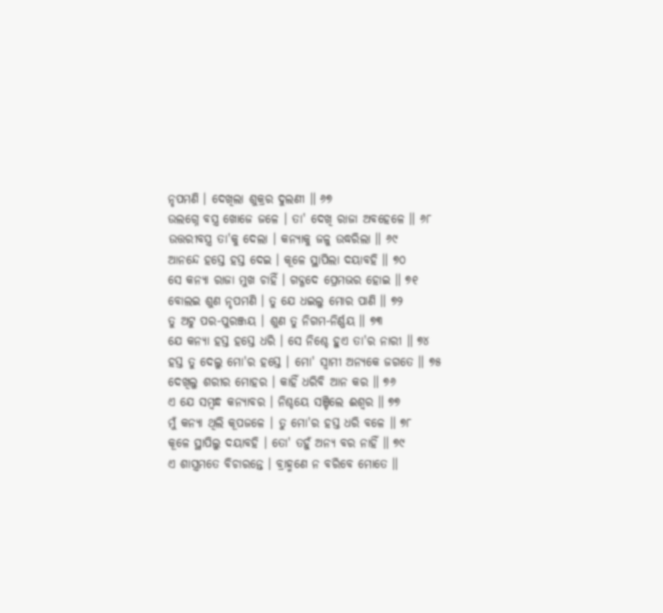ନୃପମଣି । ଦେଖିଲା ଶୁକ୍ରର ଦୁଲଣୀ ॥ ୬୭
ଉଲଗ୍ନେ ବସ୍ତ୍ର ଖୋଜେ ଜଳେ । ତା' ଦେଖି ରାଜା ଅବହେଳେ ॥ ୬୮
ଉତ୍ତରୀବସ୍ତ୍ର ତା'କୁ ଦେଲା । କନ୍ୟାକୁ ଜଳୁ ଉଦ୍ଧରିଲା ॥ ୬୯
ଆନନ୍ଦେ ହସ୍ତେ ହସ୍ତ ଦେଇ । କୂଳେ ସ୍ଥାପିଲା ଦୟାବହି ॥ ୭୦
ସେ କନ୍ୟା ରାଜା ମୁଖ ଚାହିଁ । ଗଦ୍ଗଦେ ପ୍ରେମଭର ହୋଇ ॥ ୭୧
ବୋଲଇ ଶୁଣ ନୃପମଣି । ତୁ ଯେ ଧଇଲୁ ମୋର ପାଣି ॥ ୭୨
ତୁ ଅଟୁ ପର-ପୁରଞ୍ଜୟ । ଶୁଣ ତୁ ନିଗମ-ନିର୍ଣ୍ଣୟ ॥ ୭୩
ଯେ କନ୍ୟା ହସ୍ତ ହସ୍ତେ ଧରି । ସେ ନିଶ୍ଚେ ହୁଏ ତା'ର ନାରୀ ॥ ୭୪
ହସ୍ତ ତୁ ଦେଲୁ ମୋ'ର ହସ୍ତେ । ମୋ' ସ୍ୱାମୀ ଅନ୍ୟକେ ଜଗତେ ॥ ୭୫
ଦେଖିଲୁ ଶରୀର ମୋହର । କାହିଁ ଧରିବି ଆନ କର ॥ ୭୬
ଏ ଯେ ସମ୍ବନ୍ଧ କନ୍ୟାବର । ନିଶ୍ଚୟେ ସଞ୍ଚିଲେ ଈଶ୍ୱର ॥ ୭୭
ମୁଁ କନ୍ୟା ଥିଲି କୂପଜଳେ । ତୁ ମୋ'ର ହସ୍ତ ଧରି ବଳେ ॥ ୭୮
କୂଳେ ସ୍ଥାପିଲୁ ଦୟାବହି । ତୋ' ତହୁଁ ଅନ୍ୟ ବର ନାହିଁ ॥ ୭୯
ଏ ଶାସ୍ତ୍ରମତେ ବିଚାରନ୍ତେ । ବ୍ରାହ୍ମଣେ ନ ବରିବେ ମୋତେ ॥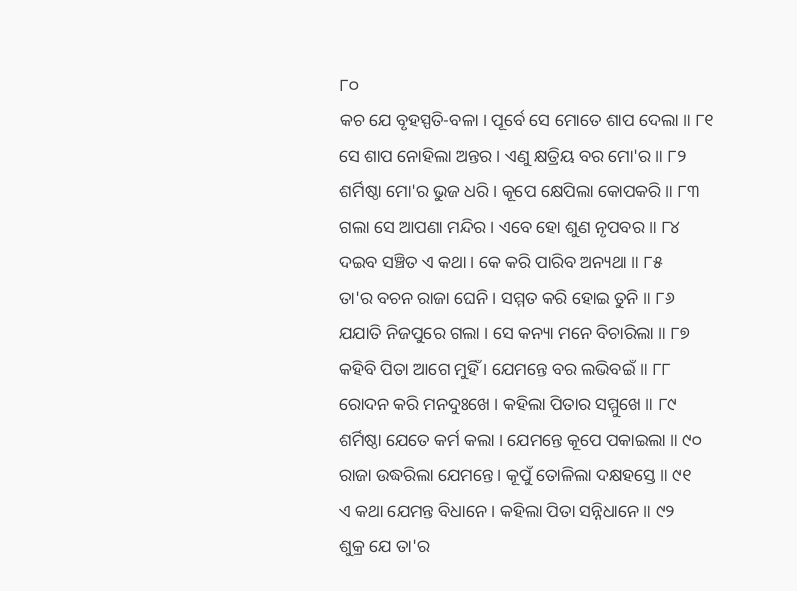୮୦
କଚ ଯେ ବୃହସ୍ପତି-ବଳା । ପୂର୍ବେ ସେ ମୋତେ ଶାପ ଦେଲା ॥ ୮୧
ସେ ଶାପ ନୋହିଲା ଅନ୍ତର । ଏଣୁ କ୍ଷତ୍ରିୟ ବର ମୋ'ର ॥ ୮୨
ଶର୍ମିଷ୍ଠା ମୋ'ର ଭୁଜ ଧରି । କୂପେ କ୍ଷେପିଲା କୋପକରି ॥ ୮୩
ଗଲା ସେ ଆପଣା ମନ୍ଦିର । ଏବେ ହୋ ଶୁଣ ନୃପବର ॥ ୮୪
ଦଇବ ସଞ୍ଚିତ ଏ କଥା । କେ କରି ପାରିବ ଅନ୍ୟଥା ॥ ୮୫
ତା'ର ବଚନ ରାଜା ଘେନି । ସମ୍ମତ କରି ହୋଇ ତୁନି ॥ ୮୬
ଯଯାତି ନିଜପୁରେ ଗଲା । ସେ କନ୍ୟା ମନେ ବିଚାରିଲା ॥ ୮୭
କହିବି ପିତା ଆଗେ ମୁହିଁ । ଯେମନ୍ତେ ବର ଲଭିବଇଁ ॥ ୮୮
ରୋଦନ କରି ମନଦୁଃଖେ । କହିଲା ପିତାର ସମ୍ମୁଖେ ॥ ୮୯
ଶର୍ମିଷ୍ଠା ଯେତେ କର୍ମ କଲା । ଯେମନ୍ତେ କୂପେ ପକାଇଲା ॥ ୯୦
ରାଜା ଉଦ୍ଧରିଲା ଯେମନ୍ତେ । କୂପୁଁ ତୋଳିଲା ଦକ୍ଷହସ୍ତେ ॥ ୯୧
ଏ କଥା ଯେମନ୍ତ ବିଧାନେ । କହିଲା ପିତା ସନ୍ନିଧାନେ ॥ ୯୨
ଶୁକ୍ର ଯେ ତା'ର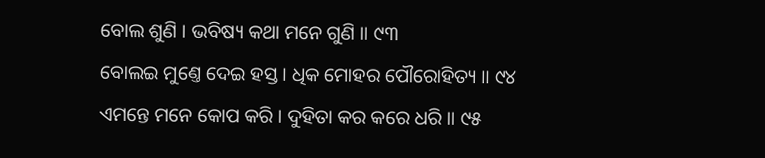ବୋଲ ଶୁଣି । ଭବିଷ୍ୟ କଥା ମନେ ଗୁଣି ॥ ୯୩
ବୋଲଇ ମୁଣ୍ତେ ଦେଇ ହସ୍ତ । ଧିକ ମୋହର ପୌରୋହିତ୍ୟ ॥ ୯୪
ଏମନ୍ତେ ମନେ କୋପ କରି । ଦୁହିତା କର କରେ ଧରି ॥ ୯୫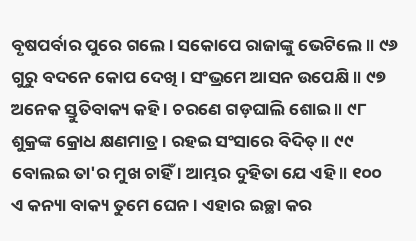ବୃଷପର୍ବାର ପୁରେ ଗଲେ । ସକୋପେ ରାଜାଙ୍କୁ ଭେଟିଲେ ॥ ୯୬
ଗୁରୁ ବଦନେ କୋପ ଦେଖି । ସଂଭ୍ରମେ ଆସନ ଉପେକ୍ଷି ॥ ୯୭
ଅନେକ ସ୍ତୁତିବାକ୍ୟ କହି । ଚରଣେ ଗଡ଼ଘାଲି ଶୋଇ ॥ ୯୮
ଶୁକ୍ରଙ୍କ କ୍ରୋଧ କ୍ଷଣମାତ୍ର । ରହଇ ସଂସାରେ ବିଦିତ୍ ॥ ୯୯
ବୋଲଇ ତା'ର ମୁଖ ଚାହିଁ । ଆମ୍ଭର ଦୁହିତା ଯେ ଏହି ॥ ୧୦୦
ଏ କନ୍ୟା ବାକ୍ୟ ତୁମେ ଘେନ । ଏହାର ଇଚ୍ଛା କର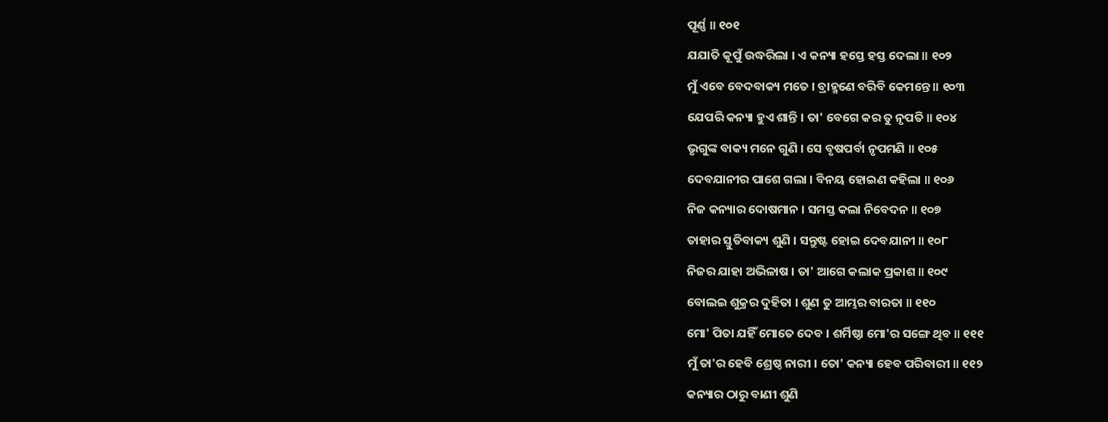ପୂର୍ଣ୍ଣ ॥ ୧୦୧
ଯଯାତି କୂପୁଁ ଉଦ୍ଧରିଲା । ଏ କନ୍ୟା ହସ୍ତେ ହସ୍ତ ଦେଲା ॥ ୧୦୨
ମୁଁ ଏବେ ବେଦବାକ୍ୟ ମତେ । ବ୍ରାହ୍ମଣେ ବରିବି କେମନ୍ତେ ॥ ୧୦୩
ଯେପରି କନ୍ୟା ହୁଏ ଶାନ୍ତି । ତା' ବେଗେ କର ତୁ ନୃପତି ॥ ୧୦୪
ଭୃଗୁଙ୍କ ବାକ୍ୟ ମନେ ଗୁଣି । ସେ ବୃଷପର୍ବା ନୃପମଣି ॥ ୧୦୫
ଦେବଯାନୀର ପାଶେ ଗଲା । ବିନୟ ହୋଇଣ କହିଲା ॥ ୧୦୬
ନିଜ କନ୍ୟାର ଦୋଷମାନ । ସମସ୍ତ କଲା ନିବେଦନ ॥ ୧୦୭
ତାହାର ସ୍ତୁତିବାକ୍ୟ ଶୁଣି । ସନ୍ତୁଷ୍ଟ ହୋଇ ଦେବଯାନୀ ॥ ୧୦୮
ନିଜର ଯାହା ଅଭିଳାଷ । ତା' ଆଗେ କଲାକ ପ୍ରକାଶ ॥ ୧୦୯
ବୋଲଇ ଶୁକ୍ରର ଦୁହିତା । ଶୁଣ ତୁ ଆମ୍ଭର ବାରତା ॥ ୧୧୦
ମୋ' ପିତା ଯହିଁ ମୋତେ ଦେବ । ଶର୍ମିଷ୍ଠା ମୋ'ର ସଙ୍ଗେ ଥିବ ॥ ୧୧୧
ମୁଁ ତା'ର ହେବି ଶ୍ରେଷ୍ଠ ନାରୀ । ତୋ' କନ୍ୟା ହେବ ପରିବାରୀ ॥ ୧୧୨
କନ୍ୟାର ଠାରୁ ବାଣୀ ଶୁଣି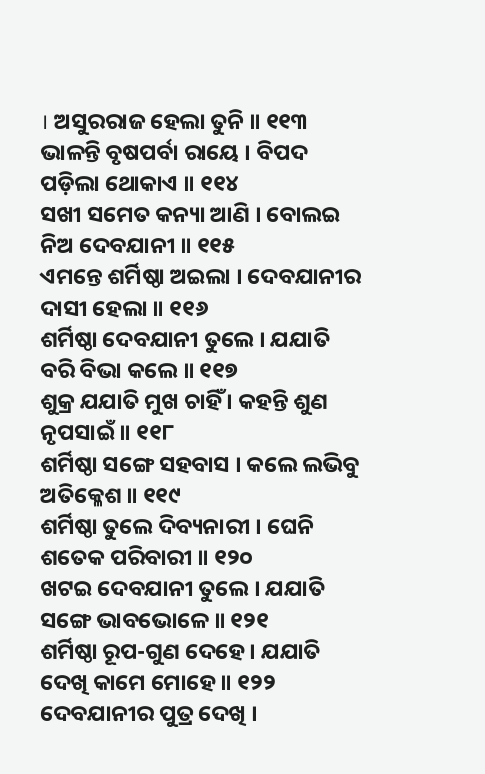। ଅସୁରରାଜ ହେଲା ତୁନି ॥ ୧୧୩
ଭାଳନ୍ତି ବୃଷପର୍ବା ରାୟେ । ବିପଦ ପଡ଼ିଲା ଥୋକାଏ ॥ ୧୧୪
ସଖୀ ସମେତ କନ୍ୟା ଆଣି । ବୋଲଇ ନିଅ ଦେବଯାନୀ ॥ ୧୧୫
ଏମନ୍ତେ ଶର୍ମିଷ୍ଠା ଅଇଲା । ଦେବଯାନୀର ଦାସୀ ହେଲା ॥ ୧୧୬
ଶର୍ମିଷ୍ଠା ଦେବଯାନୀ ତୁଲେ । ଯଯାତି ବରି ବିଭା କଲେ ॥ ୧୧୭
ଶୁକ୍ର ଯଯାତି ମୁଖ ଚାହିଁ । କହନ୍ତି ଶୁଣ ନୃପସାଇଁ ॥ ୧୧୮
ଶର୍ମିଷ୍ଠା ସଙ୍ଗେ ସହବାସ । କଲେ ଲଭିବୁ ଅତିକ୍ଳେଶ ॥ ୧୧୯
ଶର୍ମିଷ୍ଠା ତୁଲେ ଦିବ୍ୟନାରୀ । ଘେନି ଶତେକ ପରିବାରୀ ॥ ୧୨୦
ଖଟଇ ଦେବଯାନୀ ତୁଲେ । ଯଯାତି ସଙ୍ଗେ ଭାବଭୋଳେ ॥ ୧୨୧
ଶର୍ମିଷ୍ଠା ରୂପ-ଗୁଣ ଦେହେ । ଯଯାତି ଦେଖି କାମେ ମୋହେ ॥ ୧୨୨
ଦେବଯାନୀର ପୁତ୍ର ଦେଖି ।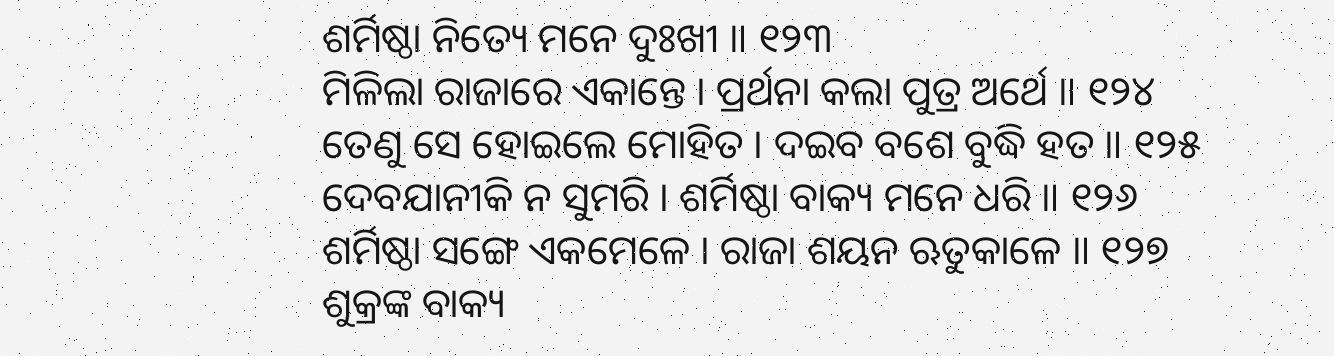ଶର୍ମିଷ୍ଠା ନିତ୍ୟେ ମନେ ଦୁଃଖୀ ॥ ୧୨୩
ମିଳିଲା ରାଜାରେ ଏକାନ୍ତେ । ପ୍ରର୍ଥନା କଲା ପୁତ୍ର ଅର୍ଥେ ॥ ୧୨୪
ତେଣୁ ସେ ହୋଇଲେ ମୋହିତ । ଦଇବ ବଶେ ବୁଦ୍ଧି ହତ ॥ ୧୨୫
ଦେବଯାନୀକି ନ ସୁମରି । ଶର୍ମିଷ୍ଠା ବାକ୍ୟ ମନେ ଧରି ॥ ୧୨୬
ଶର୍ମିଷ୍ଠା ସଙ୍ଗେ ଏକମେଳେ । ରାଜା ଶୟନ ଋତୁକାଳେ ॥ ୧୨୭
ଶୁକ୍ରଙ୍କ ବାକ୍ୟ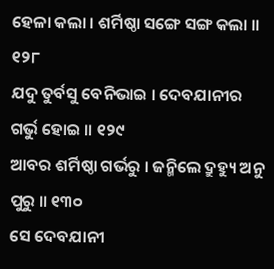ହେଳା କଲା । ଶର୍ମିଷ୍ଠା ସଙ୍ଗେ ସଙ୍ଗ କଲା ॥ ୧୨୮
ଯଦୁ ତୁର୍ବସୁ ବେନିଭାଇ । ଦେବଯାନୀର ଗର୍ଭୁ ହୋଇ ॥ ୧୨୯
ଆବର ଶର୍ମିଷ୍ଠା ଗର୍ଭରୁ । ଜନ୍ମିଲେ ଦ୍ରୁହ୍ୟୁ ଅନୁ ପୁରୁ ॥ ୧୩୦
ସେ ଦେବଯାନୀ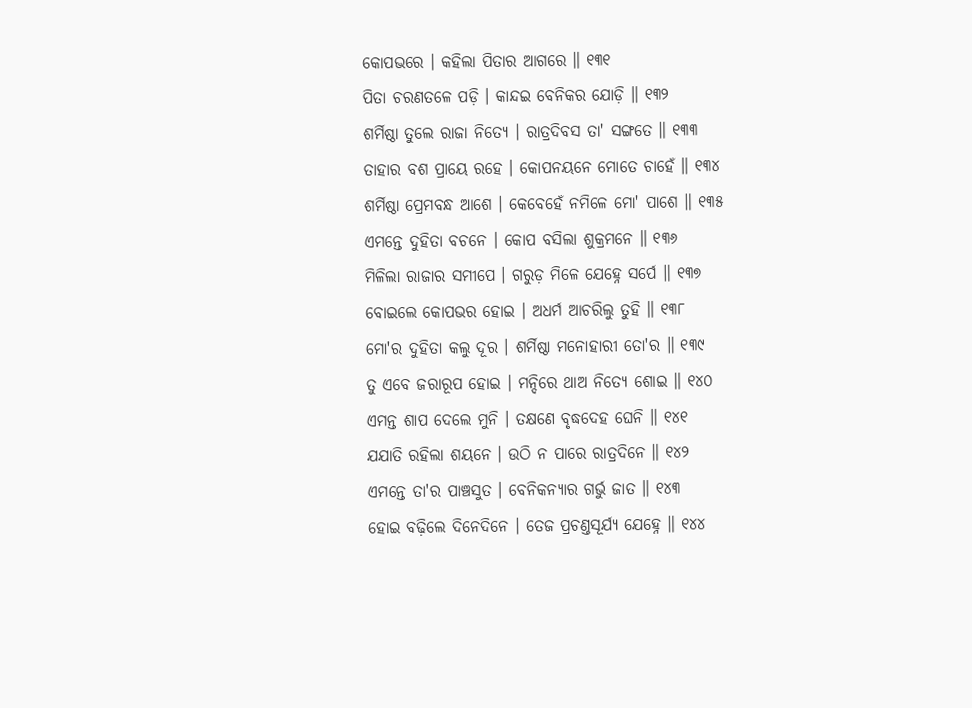କୋପଭରେ । କହିଲା ପିତାର ଆଗରେ ॥ ୧୩୧
ପିତା ଚରଣତଳେ ପଡ଼ି । କାନ୍ଦଇ ବେନିକର ଯୋଡ଼ି ॥ ୧୩୨
ଶର୍ମିଷ୍ଠା ତୁଲେ ରାଜା ନିତ୍ୟେ । ରାତ୍ରଦିବସ ତା' ସଙ୍ଗତେ ॥ ୧୩୩
ତାହାର ବଶ ପ୍ରାୟେ ରହେ । କୋପନୟନେ ମୋତେ ଚାହେଁ ॥ ୧୩୪
ଶର୍ମିଷ୍ଠା ପ୍ରେମବନ୍ଧ ଆଶେ । କେବେହେଁ ନମିଳେ ମୋ' ପାଶେ ॥ ୧୩୫
ଏମନ୍ତେ ଦୁହିତା ବଚନେ । କୋପ ବସିଲା ଶୁକ୍ରମନେ ॥ ୧୩୬
ମିଳିଲା ରାଜାର ସମୀପେ । ଗରୁଡ଼ ମିଳେ ଯେହ୍ନେ ସର୍ପେ ॥ ୧୩୭
ବୋଇଲେ କୋପଭର ହୋଇ । ଅଧର୍ମ ଆଚରିଲୁ ତୁହି ॥ ୧୩୮
ମୋ'ର ଦୁହିତା କଲୁ ଦୂର । ଶର୍ମିଷ୍ଠା ମନୋହାରୀ ତୋ'ର ॥ ୧୩୯
ତୁ ଏବେ ଜରାରୂପ ହୋଇ । ମନ୍ଦିରେ ଥାଅ ନିତ୍ୟେ ଶୋଇ ॥ ୧୪୦
ଏମନ୍ତ ଶାପ ଦେଲେ ମୁନି । ତକ୍ଷଣେ ବୃଦ୍ଧଦେହ ଘେନି ॥ ୧୪୧
ଯଯାତି ରହିଲା ଶୟନେ । ଉଠି ନ ପାରେ ରାତ୍ରଦିନେ ॥ ୧୪୨
ଏମନ୍ତେ ତା'ର ପାଞ୍ଚସୁତ । ବେନିକନ୍ୟାର ଗର୍ଭୁ ଜାତ ॥ ୧୪୩
ହୋଇ ବଢ଼ିଲେ ଦିନେଦିନେ । ତେଜ ପ୍ରଚଣ୍ତସୂର୍ଯ୍ୟ ଯେହ୍ନେ ॥ ୧୪୪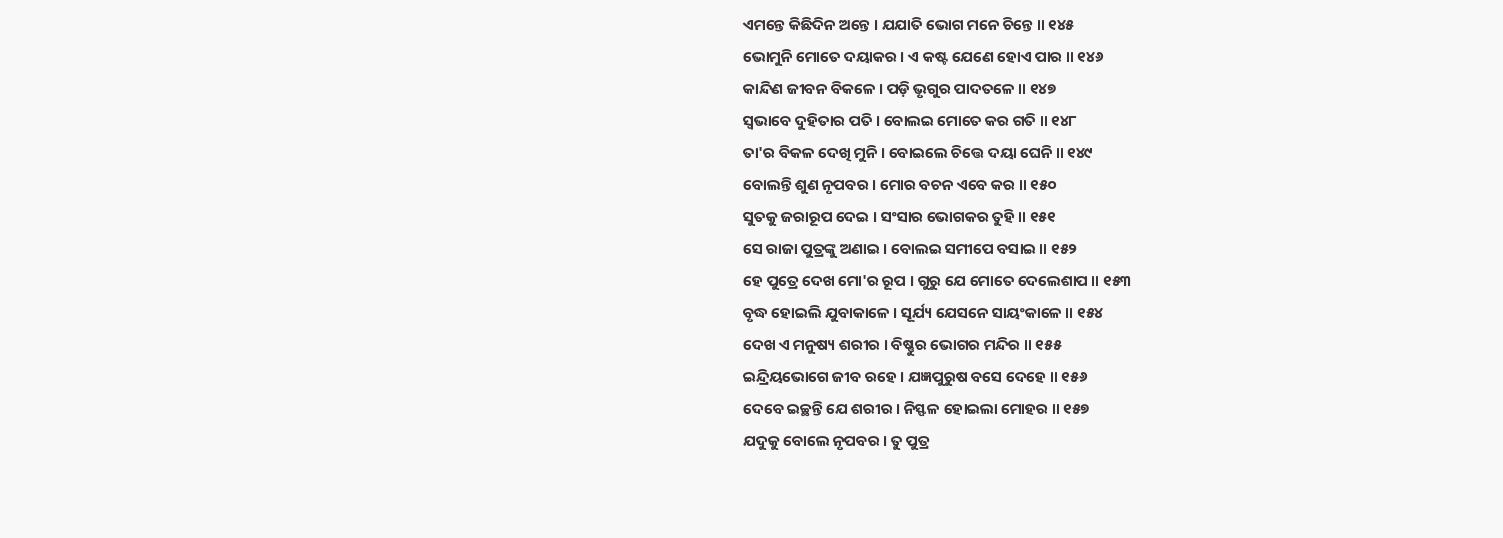ଏମନ୍ତେ କିଛିଦିନ ଅନ୍ତେ । ଯଯାତି ଭୋଗ ମନେ ଚିନ୍ତେ ॥ ୧୪୫
ଭୋମୁନି ମୋତେ ଦୟାକର । ଏ କଷ୍ଟ ଯେଣେ ହୋଏ ପାର ॥ ୧୪୬
କାନ୍ଦିଣ ଜୀବନ ବିକଳେ । ପଡ଼ି ଭୃଗୁର ପାଦତଳେ ॥ ୧୪୭
ସ୍ୱଭାବେ ଦୁହିତାର ପତି । ବୋଲଇ ମୋତେ କର ଗତି ॥ ୧୪୮
ତା'ର ବିକଳ ଦେଖି ମୁନି । ବୋଇଲେ ଚିତ୍ତେ ଦୟା ଘେନି ॥ ୧୪୯
ବୋଲନ୍ତି ଶୁଣ ନୃପବର । ମୋର ବଚନ ଏବେ କର ॥ ୧୫୦
ସୁତକୁ ଜରାରୂପ ଦେଇ । ସଂସାର ଭୋଗକର ତୁହି ॥ ୧୫୧
ସେ ରାଜା ପୁତ୍ରଙ୍କୁ ଅଣାଇ । ବୋଲଇ ସମୀପେ ବସାଇ ॥ ୧୫୨
ହେ ପୁତ୍ରେ ଦେଖ ମୋ'ର ରୂପ । ଗୁରୁ ଯେ ମୋତେ ଦେଲେଶାପ ॥ ୧୫୩
ବୃଦ୍ଧ ହୋଇଲି ଯୁବାକାଳେ । ସୂର୍ଯ୍ୟ ଯେସନେ ସାୟଂକାଳେ ॥ ୧୫୪
ଦେଖ ଏ ମନୁଷ୍ୟ ଶରୀର । ବିଷ୍ଣୁର ଭୋଗର ମନ୍ଦିର ॥ ୧୫୫
ଇନ୍ଦ୍ରିୟଭୋଗେ ଜୀବ ରହେ । ଯଜ୍ଞପୁରୁଷ ବସେ ଦେହେ ॥ ୧୫୬
ଦେବେ ଇଚ୍ଛନ୍ତି ଯେ ଶରୀର । ନିସ୍ଫଳ ହୋଇଲା ମୋହର ॥ ୧୫୭
ଯଦୁକୁ ବୋଲେ ନୃପବର । ତୁ ପୁତ୍ର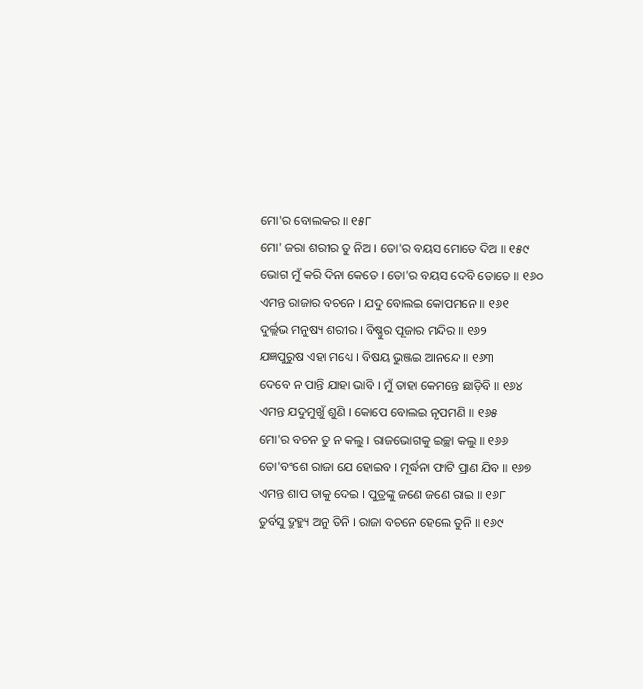ମୋ'ର ବୋଲକର ॥ ୧୫୮
ମୋ' ଜରା ଶରୀର ତୁ ନିଅ । ତୋ'ର ବୟସ ମୋତେ ଦିଅ ॥ ୧୫୯
ଭୋଗ ମୁଁ କରି ଦିନା କେତେ । ତୋ'ର ବୟସ ଦେବି ତୋତେ ॥ ୧୬୦
ଏମନ୍ତ ରାଜାର ବଚନେ । ଯଦୁ ବୋଲଇ କୋପମନେ ॥ ୧୬୧
ଦୁର୍ଲ୍ଲଭ ମନୁଷ୍ୟ ଶରୀର । ବିଷ୍ଣୁର ପୂଜାର ମନ୍ଦିର ॥ ୧୬୨
ଯଜ୍ଞପୁରୁଷ ଏହା ମଧ୍ୟେ । ବିଷୟ ଭୁଞ୍ଜଇ ଆନନ୍ଦେ ॥ ୧୬୩
ଦେବେ ନ ପାନ୍ତି ଯାହା ଭାବି । ମୁଁ ତାହା କେମନ୍ତେ ଛାଡ଼ିବି ॥ ୧୬୪
ଏମନ୍ତ ଯଦୁମୁଖୁଁ ଶୁଣି । କୋପେ ବୋଲଇ ନୃପମଣି ॥ ୧୬୫
ମୋ'ର ବଚନ ତୁ ନ କଲୁ । ରାଜଭୋଗକୁ ଇଚ୍ଛା କଲୁ ॥ ୧୬୬
ତୋ'ବଂଶେ ରାଜା ଯେ ହୋଇବ । ମୂର୍ଦ୍ଧନା ଫାଟି ପ୍ରାଣ ଯିବ ॥ ୧୬୭
ଏମନ୍ତ ଶାପ ତାକୁ ଦେଇ । ପୁତ୍ରଙ୍କୁ ଜଣେ ଜଣେ ରାଇ ॥ ୧୬୮
ତୁର୍ବସୁ ଦ୍ରୁହ୍ୟୁ ଅନୁ ତିନି । ରାଜା ବଚନେ ହେଲେ ତୁନି ॥ ୧୬୯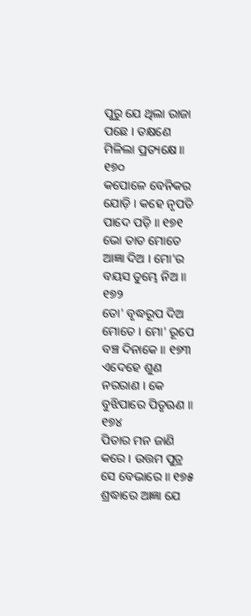ପୁରୁ ଯେ ଥିଲା ରାଜା ପଛେ । ତକ୍ଷଣେ ମିଳିଲା ପ୍ରତ୍ୟକ୍ଷେ ॥ ୧୭୦
କପୋଳେ ବେନିକର ଯୋଡ଼ି । କହେ ନୃପତି ପାଦେ ପଡ଼ି ॥ ୧୭୧
ଭୋ ତାତ ମୋତେ ଆଜ୍ଞା ଦିଅ । ମୋ'ର ବୟସ ତୁମ୍ଭେ ନିଅ ॥ ୧୭୨
ତୋ' ବୃଦ୍ଧରୂପ ଦିଅ ମୋତେ । ମୋ' ରୂପେ ବଞ୍ଚ ଦିନାକେ ॥ ୧୭୩
ଏଦେହେ ଶୁଣ ନରରାଣ । କେ ବୁଝିପାରେ ପିତୃଋଣ ॥ ୧୭୪
ପିତାର ମନ ଜାଣି କରେ । ଉତ୍ତମ ପୁତ୍ର ସେ ବେଭାରେ ॥ ୧୭୫
ଶ୍ରଦ୍ଧାରେ ଆଜ୍ଞା ଯେ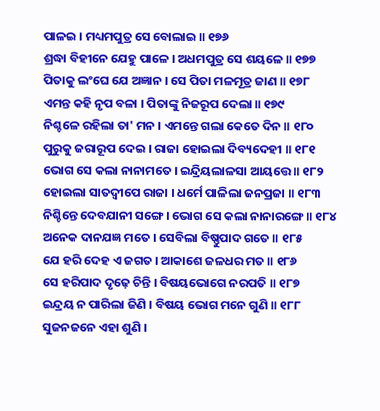ପାଳଇ । ମଧ୍ୟମପୁତ୍ର ସେ ବୋଲାଇ ॥ ୧୭୬
ଶ୍ରଦ୍ଧା ବିହୀନେ ଯେହୁ ପାଳେ । ଅଧମପୁତ୍ର ସେ ଶୟଳେ ॥ ୧୭୭
ପିତାକୁ ଲଂଘେ ଯେ ଅଜ୍ଞାନ । ସେ ପିତା ମଳମୂତ୍ର ଜାଣ ॥ ୧୭୮
ଏମନ୍ତ କହି ନୃପ ବଳା । ପିତାଙ୍କୁ ନିଜରୂପ ଦେଲା ॥ ୧୭୯
ନିଶ୍ଚଳେ ରହିଲା ତା' ମନ । ଏମନ୍ତେ ଗଲା କେତେ ଦିନ ॥ ୧୮୦
ପୁରୁକୁ ଜରାରୂପ ଦେଇ । ରାଜା ହୋଇଲା ଦିବ୍ୟଦେହୀ ॥ ୧୮୧
ଭୋଗ ସେ କଲା ନାନାମତେ । ଇନ୍ଦ୍ରିୟଲାଳସା ଆୟତ୍ତେ ॥ ୧୮୨
ହୋଇଲା ସାତଦ୍ୱୀପେ ରାଜା । ଧର୍ମେ ପାଳିଲା ଜନପ୍ରଜା ॥ ୧୮୩
ନିଶ୍ଚିନ୍ତେ ଦେବଯାନୀ ସଙ୍ଗେ । ଭୋଗ ସେ କଲା ନାନାରଙ୍ଗେ ॥ ୧୮୪
ଅନେକ ଦାନଯଜ୍ଞ ମତେ । ସେବିଲା ବିଷ୍ଣୁପାଦ ଗତେ ॥ ୧୮୫
ଯେ ହରି ଦେହ ଏ ଜଗତ । ଆକାଶେ ଜଳଧର ମତ ॥ ୧୮୬
ସେ ହରିପାଦ ଦୃଢ଼େ ଚିନ୍ତି । ବିଷୟଭୋଗେ ନରପତି ॥ ୧୮୭
ଇନ୍ଦ୍ରୟ ନ ପାରିଲା ଜିଣି । ବିଷୟ ଭୋଗ ମନେ ଗୁଣି ॥ ୧୮୮
ସୁଜନଜନେ ଏହା ଶୁଣି ।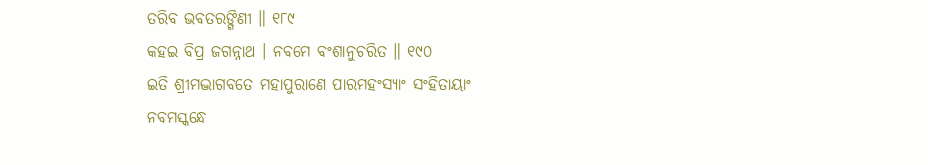ତରିବ ଭବତରଙ୍ଗିଣୀ ॥ ୧୮୯
କହଇ ବିପ୍ର ଜଗନ୍ନାଥ । ନବମେ ବଂଶାନୁଚରିତ ॥ ୧୯୦
ଇତି ଶ୍ରୀମଦ୍ଭାଗବତେ ମହାପୁରାଣେ ପାରମହଂସ୍ୟାଂ ସଂହିତାୟାଂ
ନବମସ୍କନ୍ଧେ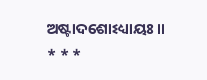ଅଷ୍ଟାଦଶୋଽଧ୍ୟାୟଃ ॥
* * *